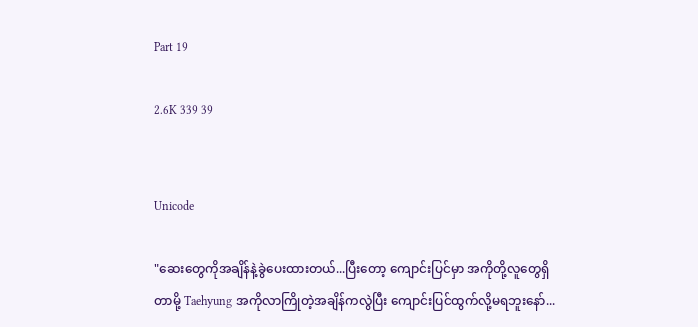Part 19

2.6K 339 39


Unicode

"ဆေးတွေကိုအချိန်နဲ့ခွဲပေးထားတယ်...ပြီးတော့ ကျောင်းပြင်မှာ အကိုတို့လူတွေရှိတာမို့ Taehyung အကိုလာကြိုတဲ့အချိန်ကလွဲပြီး ကျောင်းပြင်ထွက်လို့မရဘူးနော်...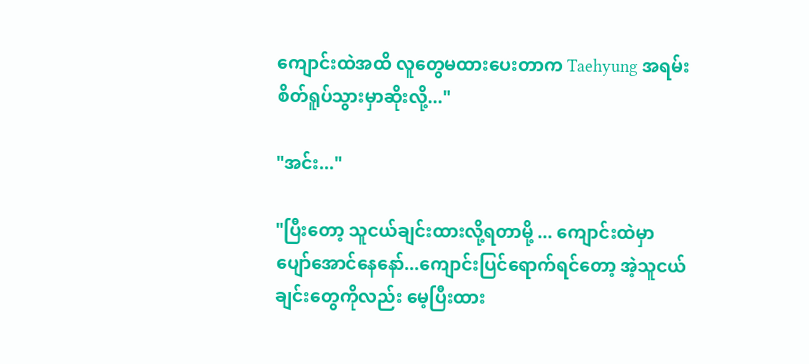ကျောင်းထဲအထိ လူတွေမထားပေးတာက Taehyung အရမ်းစိတ်ရူပ်သွားမှာဆိုးလို့..."

"အင်း..."

"ပြီးတော့ သူငယ်ချင်းထားလို့ရတာမို့ ... ကျောင်းထဲမှာ ပျော်‌အောင်နေနော်...ကျောင်းပြင်ရောက်ရင်တော့ အဲ့သူငယ်ချင်းတွေကိုလည်း မေ့ပြီးထား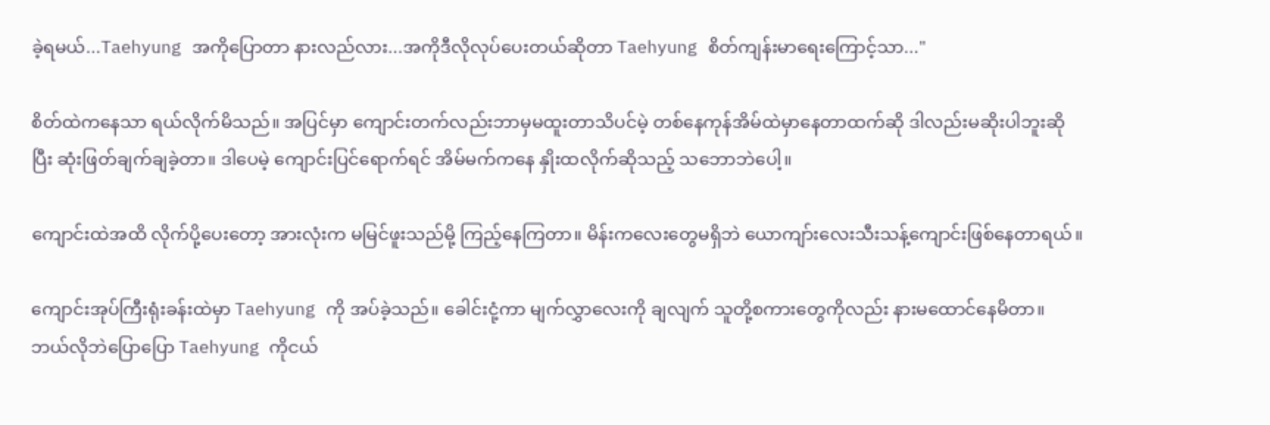ခဲ့ရမယ်...Taehyung အကိုပြောတာ နားလည်လား...အကိုဒီလိုလုပ်ပေးတယ်ဆိုတာ Taehyung စိတ်ကျန်းမာရေးကြောင့်သာ..."

စိတ်ထဲကနေသာ ရယ်လိုက်မိသည်။ အပြင်မှာ ကျောင်းတက်လည်းဘာမှမထူးတာသိပင်မဲ့ တစ်နေကုန်အိမ်ထဲမှာနေတာထက်ဆို ဒါလည်းမဆိုးပါဘူးဆိုပြီး ဆုံးဖြတ်ချက်ချခဲ့တာ။ ဒါပေမဲ့ ကျောင်းပြင်ရောက်ရင် အိမ်မက်ကနေ နှိုးထလိုက်ဆိုသည့် သဘောဘဲပေါ့။

ကျောင်းထဲအထိ လိုက်ပို့ပေးတော့ အားလုံးက မမြင်ဖူးသည်မို့ ကြည့်နေကြတာ။ မိန်းကလေးတွေမရှိဘဲ ယောကျာ်းလေးသီးသန့်ကျောင်းဖြစ်နေတာရယ်။

ကျောင်းအုပ်ကြီးရုံးခန်းထဲမှာ Taehyung ကို အပ်ခဲ့သည်။ ခေါင်းငုံ့ကာ မျက်လွှာလေးကို ချလျက် သူတို့စကားတွေကိုလည်း နားမထောင်နေမိတာ။ ဘယ်လိုဘဲပြောပြော Taehyung ကိုငယ်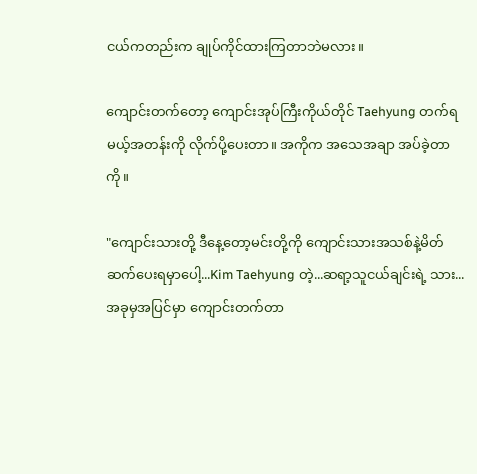ငယ်ကတည်းက ချုပ်ကိုင်ထားကြတာဘဲမလား။

ကျောင်းတက်တော့ ကျောင်းအုပ်ကြီးကိုယ်တိုင် Taehyung တက်ရမယ့်အတန်းကို လိုက်ပို့ပေးတာ။ အကိုက အသေအချာ အပ်ခဲ့တာကို။

"ကျောင်းသားတို့ ဒီနေ့တော့မင်းတို့ကို ကျောင်းသားအသစ်နဲ့မိတ်ဆက်ပေးရမှာပေါ့...Kim Taehyung တဲ့...ဆရာ့သူငယ်ချင်းရဲ့ သား...အခုမှအပြင်မှာ ကျောင်းတက်တာ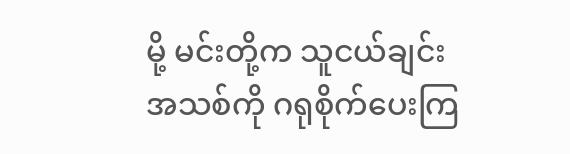မို့ မင်းတို့က သူငယ်ချင်းအသစ်ကို ဂရုစိုက်ပေးကြ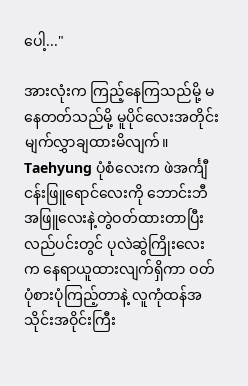ပေါ့..."

အားလုံးက ကြည့်နေကြသည်မို့ မနေတတ်သည်မို့ မူပိုင်လေးအတိုင်း မျက်လွှာချထားမိလျက်။ Taehyung ပုံစံလေးက ဖဲအင်္ကျီငန်းဖြူရောင်လေးကို ဘောင်းဘီအဖြူလေးနဲ့တွဲဝတ်ထားတာပြီး လည်ပင်းတွင် ပုလဲဆွဲကြိုးလေးက နေရာယူထားလျက်ရှိကာ ဝတ်ပုံစားပုံကြည့်တာနဲ့ လူကုံထန်အသိုင်းအဝိုင်းကြီး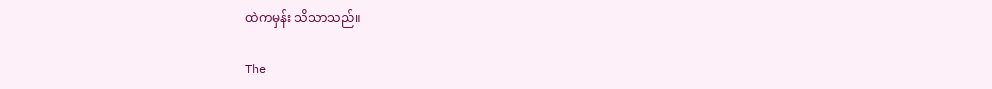ထဲကမှန်း သိသာသည်။

The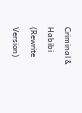Criminal & Habibi (Rewrite Version)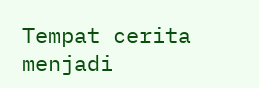Tempat cerita menjadi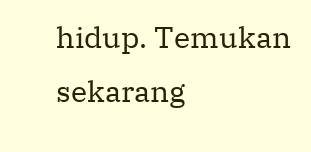hidup. Temukan sekarang